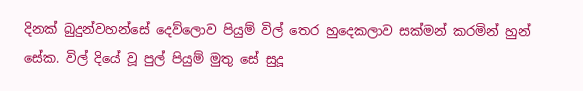දිනක් බුදුන්වහන්සේ දෙව්ලොව පියුම් විල් තෙර හුදෙකලාව සක්මන් කරමින් හුන් සේක. විල් දියේ වූ පුල් පියුම් මුතු සේ සුදූ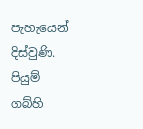පැහැයෙන් දිස්වුණි. පියුම් ගබ්හි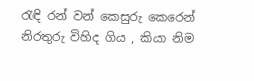රැඳි රන් වන් කෙසුරු කෙරෙන් නිරතුරු විහිද ගිය , කියා නිම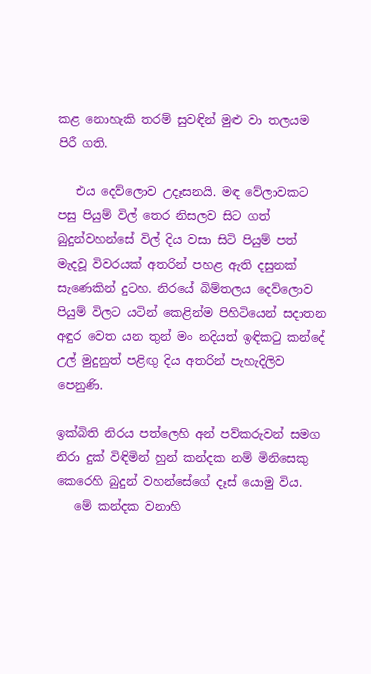කළ නොහැකි තරම් සුවඳින් මුළු වා තලයම පිරී ගති.

   එය දෙව්ලොව උදෑසනයි. මඳ වේලාවකට පසු පියුම් විල් තෙර නිසලව සිට ගත් බුදුන්වහන්සේ විල් දිය වසා සිටි පියුම් පත් මැදවූ විවරයක් අතරින් පහළ ඇති දසුනක් සැණෙකින් දුටහ. නිරයේ බිම්තලය දෙව්ලොව පියුම් විලට යටින් කෙළින්ම පිහිටියෙන් සදාතන අඳුර වෙත යන තුන් මං නදියත් ඉඳිකටු කන්දේ උල් මුදුනුත් පළිඟු දිය අතරින් පැහැදිලිව පෙනුණි.

ඉක්බිති නිරය පත්ලෙහි අන් පව්කරුවන් සමග නිරා දුක් විඳිමින් හුන් කන්දක නම් මිනිසෙකු කෙරෙහි බුදුන් වහන්සේගේ දෑස් යොමු විය.
   මේ කන්දක වනාහි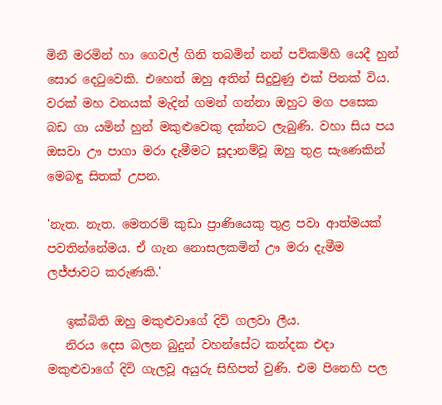මිනී මරමින් හා ගෙවල් ගිනි තබමින් නන් පව්කම්හි යෙදී හුන් සොර දෙටුවෙකි. එහෙත් ඔහු අතින් සිදුවුණු එක් පිනක් විය. වරක් මහ වනයක් මැදින් ගමන් ගන්නා ඔහුට මග පසෙක බඩ ගා යමින් හුන් මකුළුවෙකු දක්නට ලැබුණි. වහා සිය පය ඔසවා ඌ පාගා මරා දැමීමට සූදානම්වූ ඔහු තුළ සැණෙකින් මෙබඳු සිතක් උපන.

'නැත. නැත. මෙතරම් කුඩා ප්‍රාණියෙකු තුළ පවා ආත්මයක් පවතින්නේමය. ඒ ගැන නොසලකමින් ඌ මරා දැමීම ලජ්ජාවට කරුණකි.'

   ඉක්බිති ඔහු මකුළුවාගේ දිවි ගලවා ලීය.
   නිරය දෙස බලන බුදුන් වහන්සේට කන්දක එදා මකුළුවාගේ දිවි ගැලවූ අයුරු සිහිපත් වුණි. එම පිනෙහි පල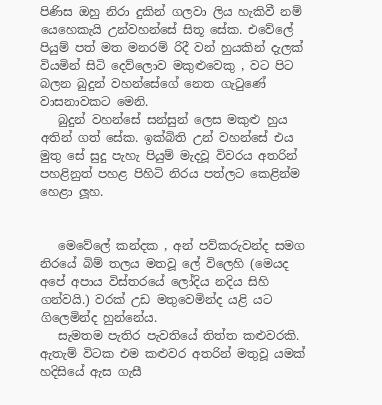පිණිස ඔහු නිරා දුකින් ගලවා ලිය හැකිවී නම් යෙහෙකැයි උන්වහන්සේ සිතූ සේක. එවේලේ පියුම් පත් මත මනරම් රිදී වන් හුයකින් දැලක් වියමින් සිටි දෙව්ලොව මකුළුවෙකු , වට පිට බලන බුදුන් වහන්සේගේ නෙත ගැටුණේ වාසනාවකට මෙනි.
   බුදුන් වහන්සේ සන්සුන් ලෙස මකුළු හුය අතින් ගත් සේක. ඉක්බිති උන් වහන්සේ එය මුතු සේ සුදු පැහැ පියුම් මැදවූ විවරය අතරින් පහළිනුත් පහළ පිහිටි නිරය පත්ලට කෙළින්ම හෙළා ලූහ.


   මෙවේලේ කන්දක , අන් පව්කරුවන්ද සමග නිරයේ බිම් තලය මතවූ ලේ විලෙහි (මෙයද අපේ අපාය විස්තරයේ ලෝදිය නදිය සිහි ගන්වයි.) වරක් උඩ මතුවෙමින්ද යළි යට ගිලෙමින්ද හුන්නේය.
   සැමතම පැතිර පැවතියේ තිත්ත කළුවරකි. ඇතැම් විටක එම කළුවර අතරින් මතුවූ යමක් හදිසියේ ඇස ගැසී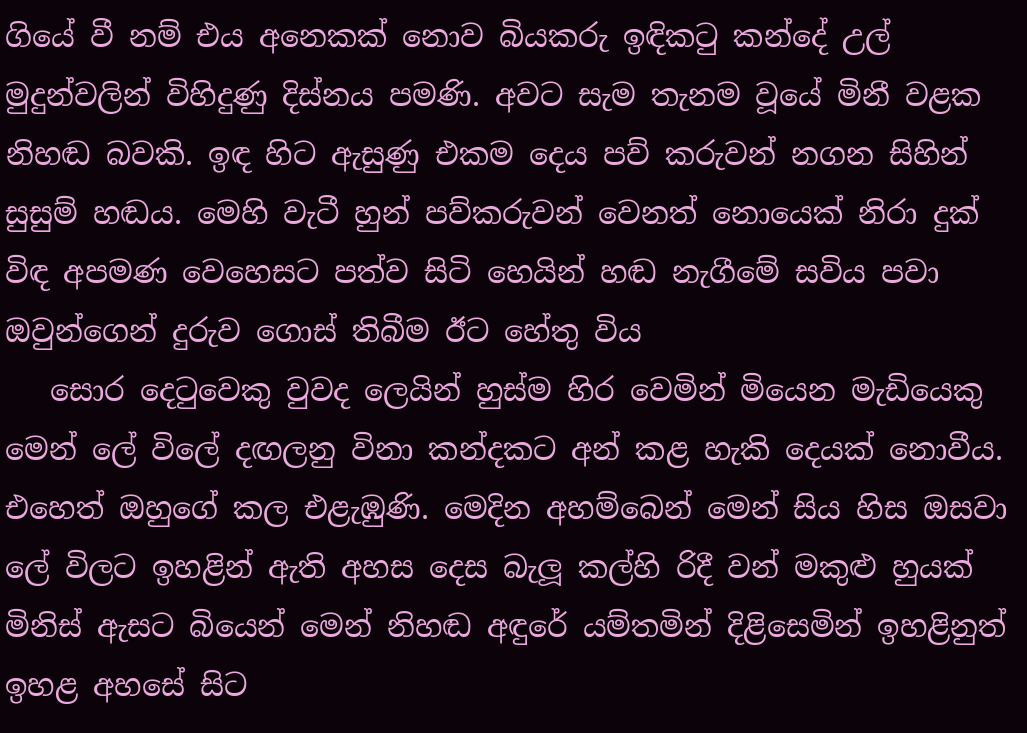ගියේ වී නම් එය අනෙකක් නොව බියකරු ඉඳිකටු කන්දේ උල් මුදුන්වලින් විහිදුණු දිස්නය පමණි. අවට සැම තැනම වූයේ මිනී වළක නිහඬ බවකි. ඉඳ හිට ඇසුණු එකම දෙය පව් කරුවන් නගන සිහින් සුසුම් හඬය. මෙහි වැටී හුන් පව්කරුවන් වෙනත් නොයෙක් නිරා දුක් විඳ අපමණ වෙහෙසට පත්ව සිටි හෙයින් හඬ නැගීමේ සවිය පවා ඔවුන්ගෙන් දුරුව ගොස් තිබීම ඊට හේතු විය
   සොර දෙටුවෙකු වුවද ලෙයින් හුස්ම හිර වෙමින් මියෙන මැඩියෙකු මෙන් ලේ විලේ දඟලනු විනා කන්දකට අන් කළ හැකි දෙයක් නොවීය. එහෙත් ඔහුගේ කල එළැඹුණි. මෙදින අහම්බෙන් මෙන් සිය හිස ඔසවා ලේ විලට ඉහළින් ඇති අහස දෙස බැලූ කල්හි රිදී වන් මකුළු හුයක් මිනිස් ඇසට බියෙන් මෙන් නිහඬ අඳුරේ යම්තමින් දිළිසෙමින් ඉහළිනුත් ඉහළ අහසේ සිට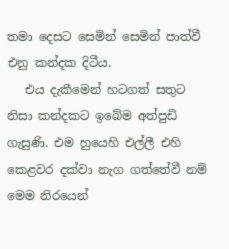තමා දෙසට සෙමින් සෙමින් පාත්වී එනු කන්දක දිටීය.
   එය දැකීමෙන් හටගත් සතුට නිසා කන්දකට ඉබේම අත්පුඩි ගැසුණි. එම හුයෙහි එල්ලී එහි කෙළවර දක්වා නැග ගත්තේවී නම් මෙම නිරයෙන්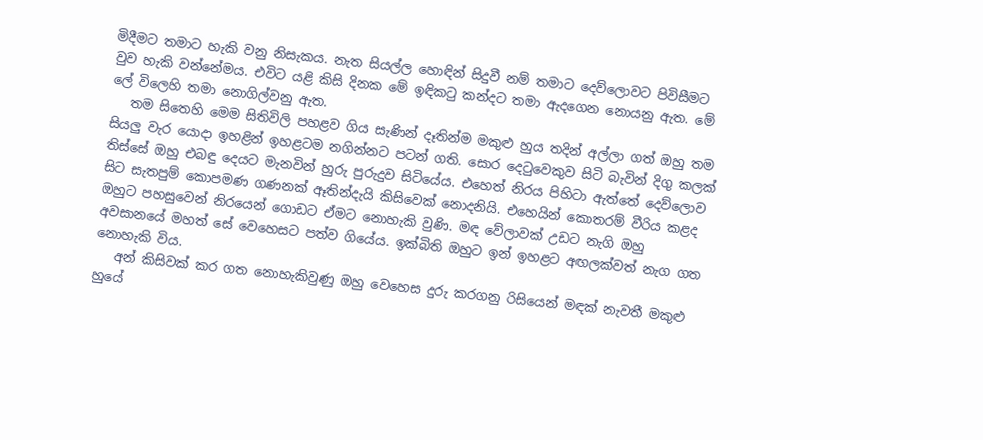මිදීමට තමාට හැකි වනු නිසැකය. නැත සියල්ල හොඳින් සිදුවී නම් තමාට දෙව්ලොවට පිවිසීමට වුව හැකි වන්නේමය. එවිට යළි කිසි දිනක මේ ඉඳිකටු කන්දට තමා ඇදගෙන නොයනු ඇත. මේ ලේ විලෙහි තමා නොගිල්වනු ඇත.
   තම සිතෙහි මෙම සිතිවිලි පහළව ගිය සැණින් දෑතින්ම මකුළු හුය තදින් අල්ලා ගත් ඔහු තම සියලු වැර යොදා ඉහළින් ඉහළටම නගින්නට පටන් ගති. සොර දෙටුවෙකුව සිටි බැවින් දිගු කලක් තිස්සේ ඔහු එබඳු දෙයට මැනවින් හුරු පුරුදුව සිටියේය. එහෙත් නිරය පිහිටා ඇත්තේ දෙව්ලොව සිට සැතපුම් කොපමණ ගණනක් ඈතින්දැයි කිසිවෙක් නොදනියි. එහෙයින් කොතරම් වීරිය කළද ඔහුට පහසුවෙන් නිරයෙන් ගොඩට ඒමට නොහැකි වුණි. මඳ වේලාවක් උඩට නැගි ඔහු අවසානයේ මහත් සේ වෙහෙසට පත්ව ගියේය. ඉක්බිති ඔහුට ඉන් ඉහළට අඟලක්වත් නැග ගත නොහැකි විය.
   අන් කිසිවක් කර ගත නොහැකිවුණු ඔහු වෙහෙස දුරු කරගනු රිසියෙන් මඳක් නැවතී මකුළු හුයේ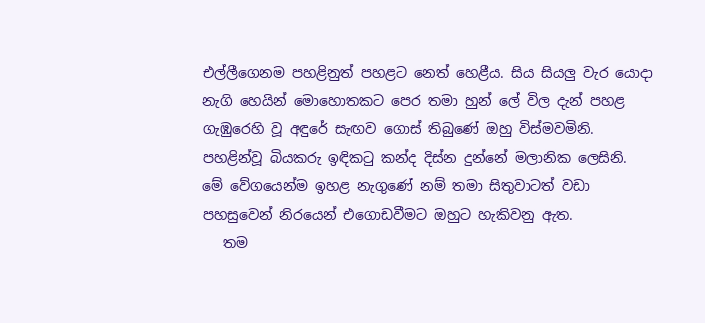එල්ලීගෙනම පහළිනුත් පහළට නෙත් හෙළීය. සිය සියලු වැර යොදා නැගි හෙයින් මොහොතකට පෙර තමා හුන් ලේ විල දැන් පහළ ගැඹුරෙහි වූ අඳුරේ සැඟව ගොස් තිබුණේ ඔහු විස්මවමිනි. පහළින්වූ බියකරු ඉඳිකටු කන්ද දිස්න දුන්නේ මලානික ලෙසිනි. මේ වේගයෙන්ම ඉහළ නැගුණේ නම් තමා සිතුවාටත් වඩා පහසුවෙන් නිරයෙන් එගොඩවීමට ඔහුට හැකිවනු ඇත.
   තම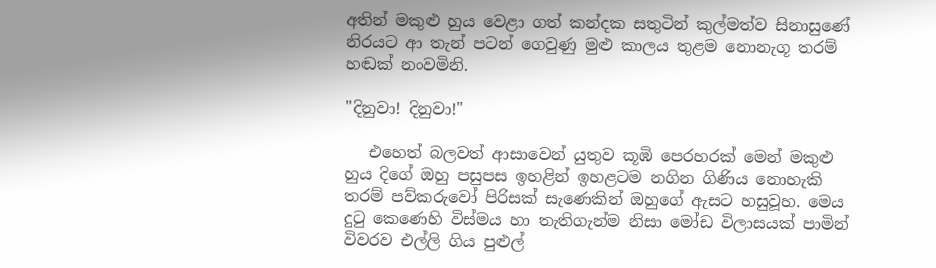අතින් මකුළු හුය වෙළා ගත් කන්දක සතුටින් කුල්මත්ව සිනාසුණේ නිරයට ආ තැන් පටන් ගෙවුණු මුළු කාලය තුළම නොනැගූ තරම් හඬක් නංවමිනි.

"දිනුවා! දිනුවා!"

   එහෙත් බලවත් ආසාවෙන් යුතුව කූඹි පෙරහරක් මෙන් මකුළු හුය දිගේ ඔහු පසුපස ඉහළින් ඉහළටම නගින ගිණිය නොහැකි තරම් පව්කරුවෝ පිරිසක් සැණෙකින් ඔහුගේ ඇසට හසුවූහ. මෙය දුටු කෙණෙහි විස්මය හා තැතිගැන්ම නිසා මෝඩ විලාසයක් පාමින් විවරව එල්ලි ගිය පුළුල්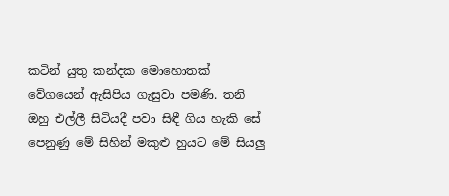කටින් යුතු කන්දක මොහොතක් වේගයෙන් ඇසිපිය ගැසුවා පමණි. තනි ඔහු එල්ලී සිටියදී පවා සිඳී ගිය හැකි සේ පෙනුණු මේ සිහින් මකුළු හුයට මේ සියලු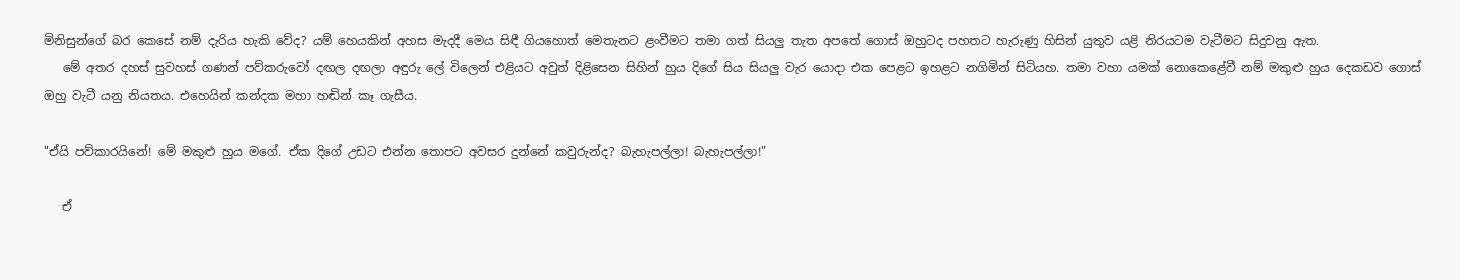මිනිසුන්ගේ බර කෙසේ නම් දැරිය හැකි වේද? යම් හෙයකින් අහස මැදදී මෙය සිඳී ගියහොත් මෙතැනට ළංවීමට තමා ගත් සියලු තැත අපතේ ගොස් ඔහුටද පහතට හැරුණු හිසින් යුතුව යළි නිරයටම වැටීමට සිදුවනු ඇත.
   මේ අතර දහස් සුවහස් ගණන් පව්කරුවෝ දඟල දඟලා අඳුරු ලේ විලෙන් එළියට අවුත් දිළිසෙන සිහින් හුය දිගේ සිය සියලු වැර යොදා එක පෙළට ඉහළට නගිමින් සිටියහ. තමා වහා යමක් නොකෙළේවී නම් මකුළු හුය දෙකඩව ගොස් ඔහු වැටී යනු නියතය. එහෙයින් කන්දක මහා හඬින් කෑ ගැසීය.

"ඒයි පව්කාරයිනේ! මේ මකුළු හුය මගේ. ඒක දිගේ උඩට එන්න තොපට අවසර දුන්නේ කවුරුන්ද? බැහැපල්ලා! බැහැපල්ලා!"

   ඒ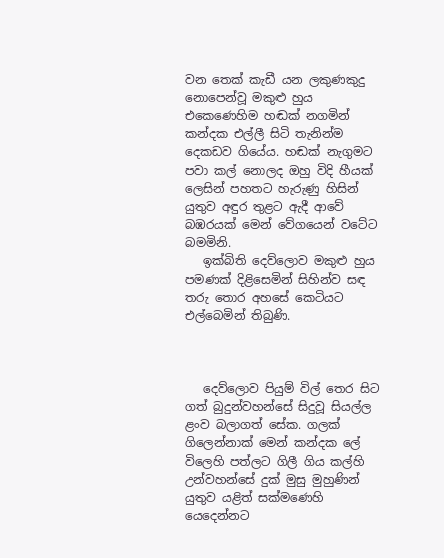වන තෙක් කැඩී යන ලකුණකුදු නොපෙන්වූ මකුළු හුය එකෙණෙහිම හඬක් නගමින් කන්දක එල්ලී සිටි තැනින්ම දෙකඩව ගියේය. හඬක් නැගුමට පවා කල් නොලද ඔහු විදි හීයක් ලෙසින් පහතට හැරුණු හිසින් යුතුව අඳුර තුළට ඇදී ආවේ බඹරයක් මෙන් වේගයෙන් වටේට බමමිනි.
   ඉක්බිති දෙව්ලොව මකුළු හුය පමණක් දිළිසෙමින් සිහින්ව සඳ තරු තොර අහසේ කෙටියට එල්බෙමින් තිබුණි.



   දෙව්ලොව පියුම් විල් තෙර සිට ගත් බුදුන්වහන්සේ සිදුවූ සියල්ල ළංව බලාගත් සේක. ගලක් ගිලෙන්නාක් මෙන් කන්දක ලේ විලෙහි පත්ලට ගිලී ගිය කල්හි උන්වහන්සේ දුක් මුසු මුහුණින් යුතුව යළිත් සක්මණෙහි යෙදෙන්නට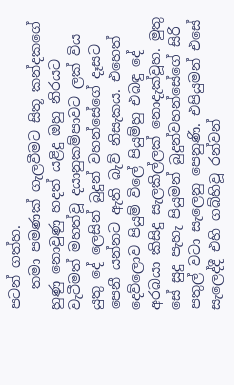පටන් ගත්හ.
   තමා පමණක් ගැලවීමට සිතූ කන්දකගේ හුණු නොවුණු හදත් යළිදු ඔහු නිරයට වැටීමත් මහත්වූ දයානුකම්පාවට ලක් විය යුතු දේ ලෙසින් බුදුන් වහන්සේගේ දෑසට පෙනී යන්නට ඇති බැව් නිසැකය. එහෙත් දෙව්ලොව පියුම් විලේ පියුම්හු එබඳු දේ අරබයා කිසිදු සැලකිල්ලක් නොදැක්වූහ. මුතු සේ සුදු පැහැ පියුමන් බුදුන්වහන්සේගේ සිරි පතුල් වටා සැලෙනු පෙනුණි. එපියුමන් එසේ සැලෙද්දී එහි ගබ්හිවූ රන්වන්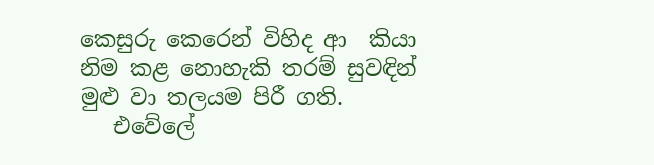කෙසුරු කෙරෙන් විහිද ආ  කියා නිම කළ නොහැකි තරම් සුවඳින් මුළු වා තලයම පිරී ගති.
   එවේලේ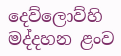දෙව්ලොව්හි මද්දහන ළංව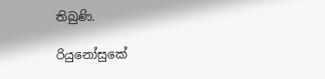තිබුණි.

රියුනෝසුකේ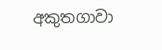අකුතගාවා